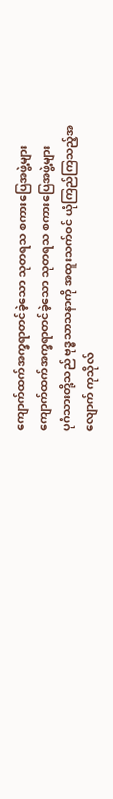ကျောက်ထက်အက္ခရာတင်ခဲ့သော သုတရသ စကားပြေအဖွဲ့များ
ကျောက်ထက်အက္ခရာတင်ခဲ့သော သုတရသ စကားပြေအဖွဲ့များ
ပုဂံသားတို့သည် ဗုဒ္ဓသာသနာကို အထူးသက်ဝင် ယုံကြည်ကြသည့်အလျောက် ကုသိုလ်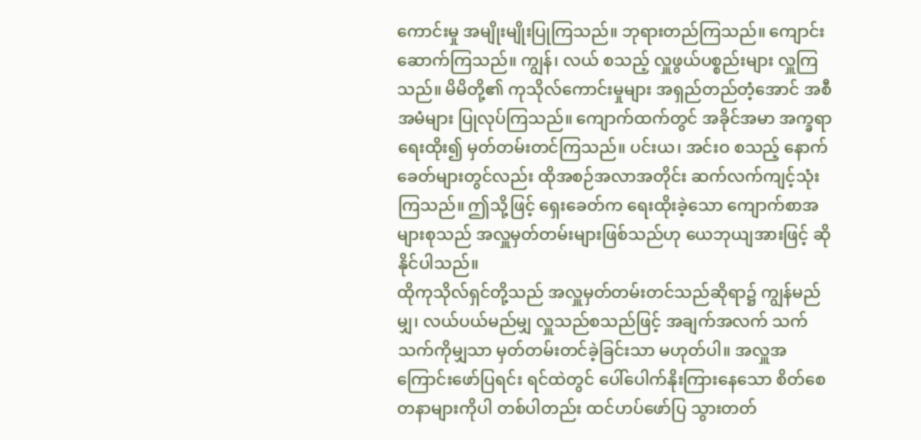ကောင်းမှု အမျိုးမျိုးပြုကြသည်။ ဘုရားတည်ကြသည်။ ကျောင်းဆောက်ကြသည်။ ကျွန်၊ လယ် စသည့် လှူဖွယ်ပစ္စည်းများ လှူကြသည်။ မိမိတို့၏ ကုသိုလ်ကောင်းမှုများ အရှည်တည်တံ့အောင် အစီအမံများ ပြုလုပ်ကြသည်။ ကျောက်ထက်တွင် အခိုင်အမာ အက္ခရာရေးထိုး၍ မှတ်တမ်းတင်ကြသည်။ ပင်းယ၊ အင်းဝ စသည့် နောက်ခေတ်များတွင်လည်း ထိုအစဉ်အလာအတိုင်း ဆက်လက်ကျင့်သုံးကြသည်။ ဤသို့ဖြင့် ရှေးခေတ်က ရေးထိုးခဲ့သော ကျောက်စာအများစုသည် အလှူမှတ်တမ်းများဖြစ်သည်ဟု ယေဘုယျအားဖြင့် ဆိုနိုင်ပါသည်။
ထိုကုသိုလ်ရှင်တို့သည် အလှူမှတ်တမ်းတင်သည်ဆိုရာ၌ ကျွန်မည်မျှ၊ လယ်ပယ်မည်မျှ လှူသည်စသည်ဖြင့် အချက်အလက် သက်သက်ကိုမျှသာ မှတ်တမ်းတင်ခဲ့ခြင်းသာ မဟုတ်ပါ။ အလှူအကြောင်းဖော်ပြရင်း ရင်ထဲတွင် ပေါ်ပေါက်နိုးကြားနေသော စိတ်စေတနာများကိုပါ တစ်ပါတည်း ထင်ဟပ်ဖော်ပြ သွားတတ်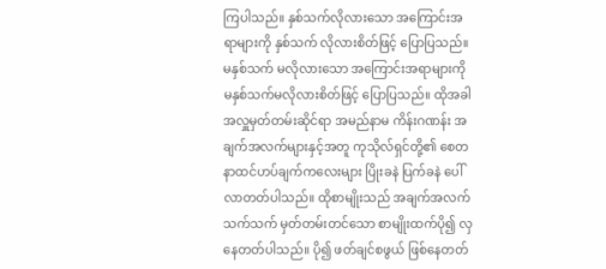ကြပါသည်။ နှစ်သက်လိုလားသော အကြောင်းအရာများကို နှစ်သက် လိုလားစိတ်ဖြင့် ပြောပြသည်။ မနှစ်သက် မလိုလားသော အကြောင်းအရာများကို မနှစ်သက်မလိုလားစိတ်ဖြင့် ပြောပြသည်။ ထိုအခါ အလှူမှတ်တမ်းဆိုင်ရာ အမည်နာမ ကိန်းဂဏန်း အချက်အလက်များနှင့်အတူ ကုသိုလ်ရှင်တို့၏ စေတနာထင်ဟပ်ချက်ကလေးများ ပြိုးခနဲ ပြက်ခနဲ ပေါ်လာတတ်ပါသည်။ ထိုစာမျိုးသည် အချက်အလက်သက်သက် မှတ်တမ်းတင်သော စာမျိုးထက်ပို၍ လှနေတတ်ပါသည်။ ပို၍ ဖတ်ချင်စဖွယ် ဖြစ်နေတတ်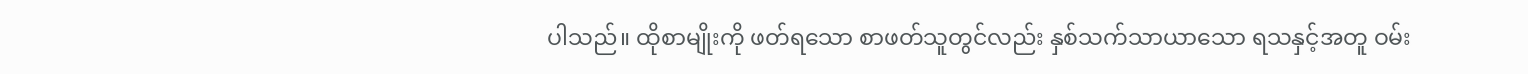ပါသည်။ ထိုစာမျိုးကို ဖတ်ရသော စာဖတ်သူတွင်လည်း နှစ်သက်သာယာသော ရသနှင့်အတူ ဝမ်း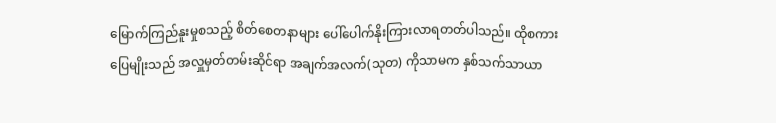မြောက်ကြည်နူးမှုစသည့် စိတ်စေတနာများ ပေါ်ပေါက်နိုးကြားလာရတတ်ပါသည်။ ထိုစကားပြေမျိုးသည် အလှူမှတ်တမ်းဆိုင်ရာ အချက်အလက်(သုတ) ကိုသာမက နှစ်သက်သာယာ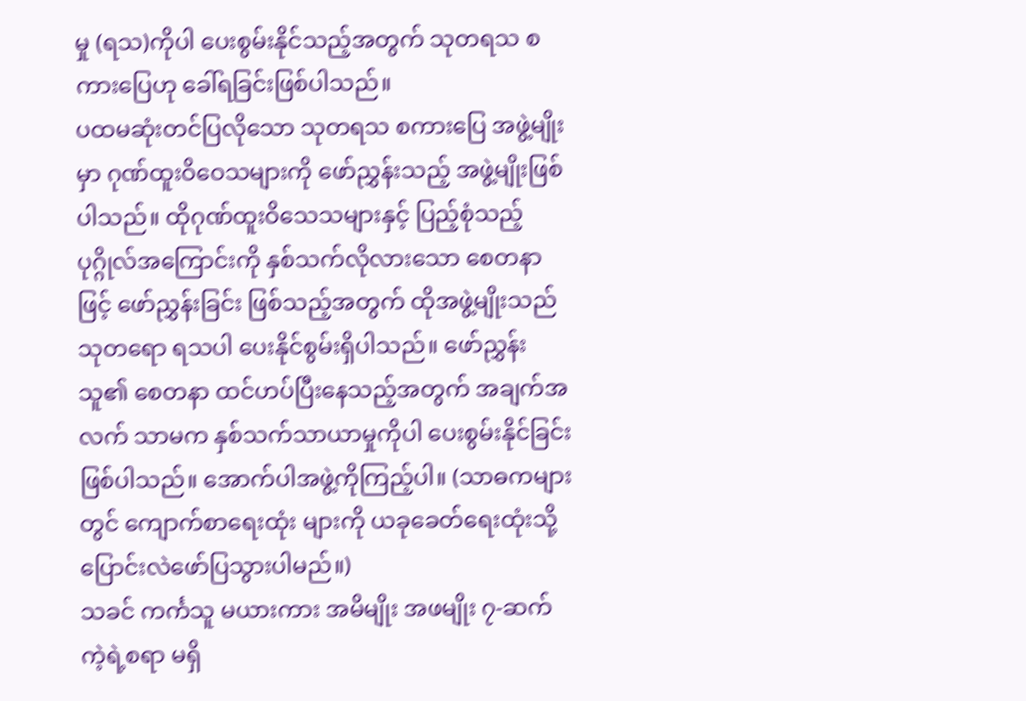မှု (ရသ)ကိုပါ ပေးစွမ်းနိုင်သည့်အတွက် သုတရသ စကားပြေဟု ခေါ်ရခြင်းဖြစ်ပါသည်။
ပထမဆုံးတင်ပြလိုသော သုတရသ စကားပြေ အဖွဲ့မျိုးမှာ ဂုဏ်ထူးဝိဝေသများကို ဖော်ညွှန်းသည့် အဖွဲ့မျိုးဖြစ်ပါသည်။ ထိုဂုဏ်ထူးဝိသေသများနှင့် ပြည့်စုံသည့် ပုဂ္ဂိုလ်အကြောင်းကို နှစ်သက်လိုလားသော စေတနာဖြင့် ဖော်ညွှန်းခြင်း ဖြစ်သည့်အတွက် ထိုအဖွဲ့မျိုးသည် သုတရော ရသပါ ပေးနိုင်စွမ်းရှိပါသည်။ ဖော်ညွှန်းသူ၏ စေတနာ ထင်ဟပ်ပြီးနေသည့်အတွက် အချက်အလက် သာမက နှစ်သက်သာယာမှုကိုပါ ပေးစွမ်းနိုင်ခြင်း ဖြစ်ပါသည်။ အောက်ပါအဖွဲ့ကိုကြည့်ပါ။ (သာဓကများတွင် ကျောက်စာရေးထုံး များကို ယခုခေတ်ရေးထုံးသို့ ပြောင်းလဲဖော်ပြသွားပါမည်။)
သခင် ကင်္ကသူ မယားကား အမိမျိုး အဖမျိုး ၇-ဆက် ကဲ့ရဲ့စရာ မရှိ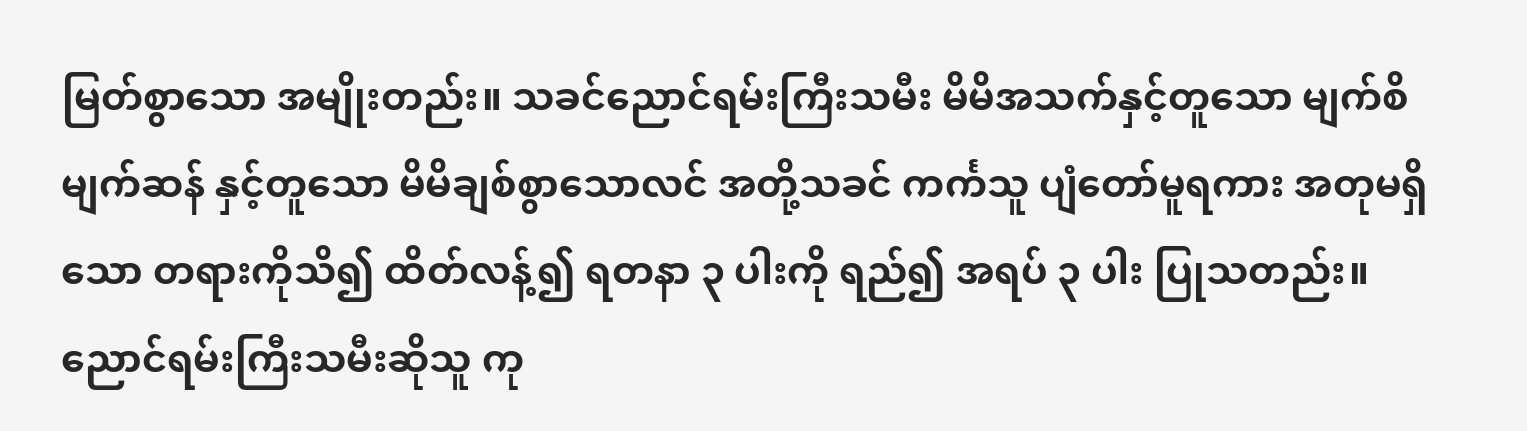မြတ်စွာသော အမျိုးတည်း။ သခင်ညောင်ရမ်းကြီးသမီး မိမိအသက်နှင့်တူသော မျက်စိမျက်ဆန် နှင့်တူသော မိမိချစ်စွာသောလင် အတို့သခင် ကင်္ကသူ ပျံတော်မူရကား အတုမရှိသော တရားကိုသိ၍ ထိတ်လန့်၍ ရတနာ ၃ ပါးကို ရည်၍ အရပ် ၃ ပါး ပြုသတည်း။
ညောင်ရမ်းကြီးသမီးဆိုသူ ကု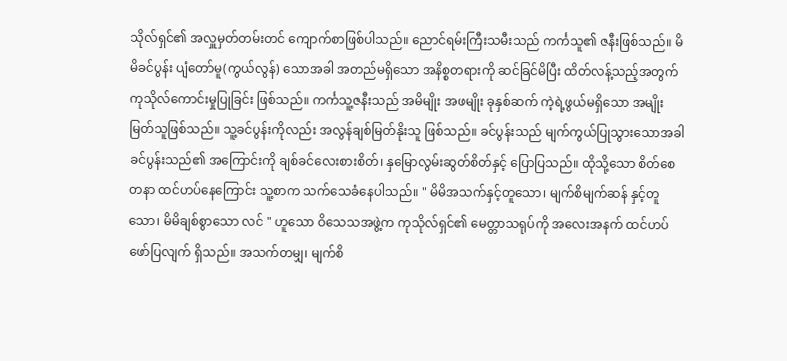သိုလ်ရှင်၏ အလှူမှတ်တမ်းတင် ကျောက်စာဖြစ်ပါသည်။ ညောင်ရမ်းကြီးသမီးသည် ကင်္ကသူ၏ ဇနီးဖြစ်သည်။ မိမိခင်ပွန်း ပျံတော်မူ(ကွယ်လွန်) သောအခါ အတည်မရှိသော အနိစ္စတရားကို ဆင်ခြင်မိပြီး ထိတ်လန့်သည့်အတွက် ကုသိုလ်ကောင်းမှုပြုခြင်း ဖြစ်သည်။ ကင်္ကသူ့ဇနီးသည် အမိမျိုး အဖမျိုး ခုနှစ်ဆက် ကဲ့ရဲ့ဖွယ်မရှိသော အမျိုးမြတ်သူဖြစ်သည်။ သူ့ခင်ပွန်းကိုလည်း အလွန်ချစ်မြတ်နိုးသူ ဖြစ်သည်။ ခင်ပွန်းသည် မျက်ကွယ်ပြုသွားသောအခါ ခင်ပွန်းသည်၏ အကြောင်းကို ချစ်ခင်လေးစားစိတ်၊ နှမြောလွမ်းဆွတ်စိတ်နှင့် ပြောပြသည်။ ထိုသို့သော စိတ်စေတနာ ထင်ဟပ်နေကြောင်း သူ့စာက သက်သေခံနေပါသည်။ " မိမိအသက်နှင့်တူသော၊ မျက်စိမျက်ဆန် နှင့်တူသော၊ မိမိချစ်စွာသော လင် " ဟူသော ဝိသေသအဖွဲ့က ကုသိုလ်ရှင်၏ မေတ္တာသရုပ်ကို အလေးအနက် ထင်ဟပ်ဖော်ပြလျက် ရှိသည်။ အသက်တမျှ၊ မျက်စိ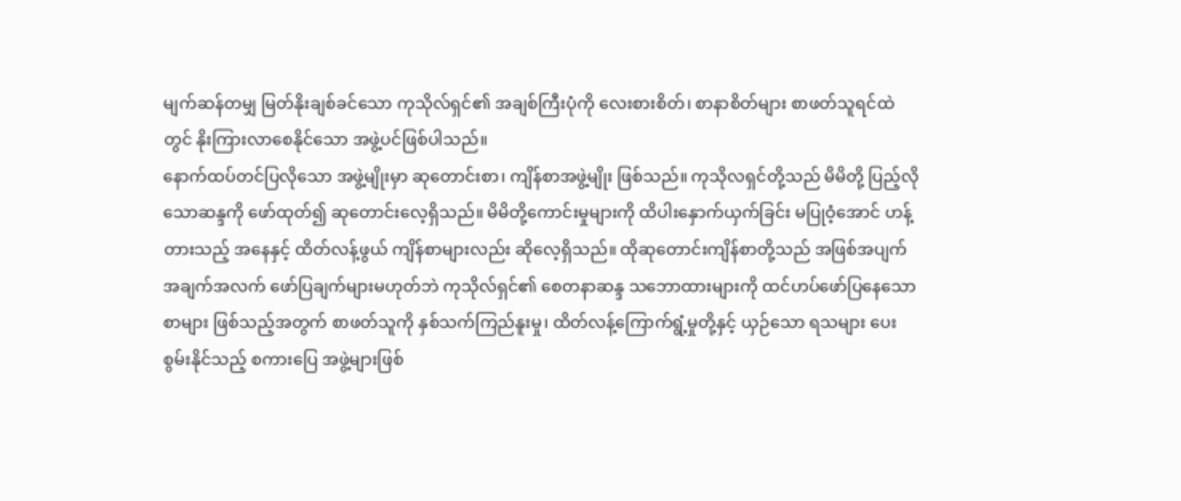မျက်ဆန်တမျှ မြတ်နိုးချစ်ခင်သော ကုသိုလ်ရှင်၏ အချစ်ကြီးပုံကို လေးစားစိတ်၊ စာနာစိတ်များ စာဖတ်သူရင်ထဲတွင် နိုးကြားလာစေနိုင်သော အဖွဲ့ပင်ဖြစ်ပါသည်။
နောက်ထပ်တင်ပြလိုသော အဖွဲ့မျိုးမှာ ဆုတောင်းစာ၊ ကျိန်စာအဖွဲ့မျိုး ဖြစ်သည်။ ကုသိုလရှင်တို့သည် မိမိတို့ ပြည့်လိုသောဆန္ဒကို ဖော်ထုတ်၍ ဆုတောင်းလေ့ရှိသည်။ မိမိတို့ကောင်းမှုများကို ထိပါးနှောက်ယှက်ခြင်း မပြုဝံ့အောင် ဟန့်တားသည့် အနေနှင့် ထိတ်လန့်ဖွယ် ကျိန်စာများလည်း ဆိုလေ့ရှိသည်။ ထိုဆုတောင်းကျိန်စာတို့သည် အဖြစ်အပျက် အချက်အလက် ဖော်ပြချက်များမဟုတ်ဘဲ ကုသိုလ်ရှင်၏ စေတနာဆန္ဒ သဘောထားများကို ထင်ဟပ်ဖော်ပြနေသော စာများ ဖြစ်သည့်အတွက် စာဖတ်သူကို နှစ်သက်ကြည်နူးမှု၊ ထိတ်လန့်ကြောက်ရွံ့မှုတို့နှင့် ယှဉ်သော ရသများ ပေးစွမ်းနိုင်သည့် စကားပြေ အဖွဲ့များဖြစ်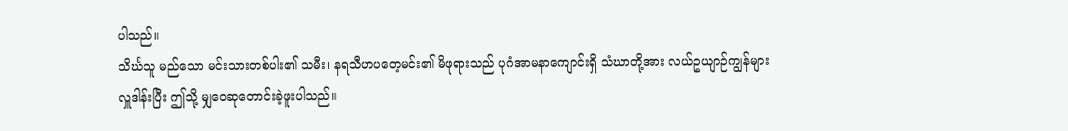ပါသည်။
သိင်္ဃသူ မည်သော မင်းသားတစ်ပါး၏ သမီး၊ နရသီဟပတေ့မင်း၏ မိဖုရားသည် ပုဂံအာမနာကျောင်းရှိ သံဃာတို့အား လယ်ဥယျာဉ်ကျွန်များ လှူဒါန်းပြီး ဤသို့ မျှဝေဆုတောင်းခဲ့ဖူးပါသည်။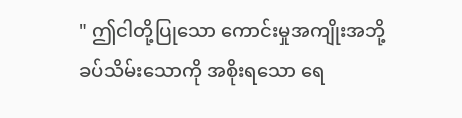" ဤငါတို့ပြုသော ကောင်းမှုအကျိုးအဘို့ ခပ်သိမ်းသောကို အစိုးရသော ရေ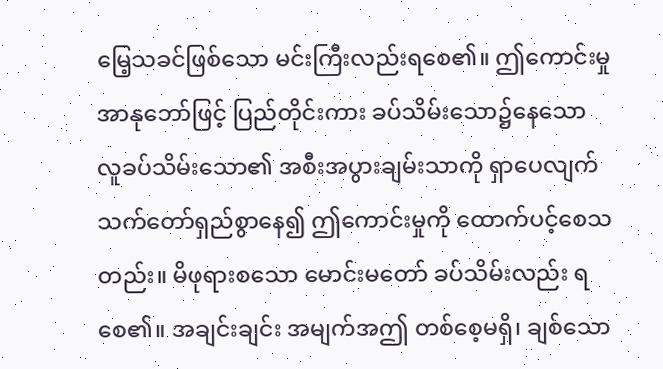မြေ့သခင်ဖြစ်သော မင်းကြီးလည်းရစေ၏။ ဤကောင်းမှုအာနုဘော်ဖြင့် ပြည်တိုင်းကား ခပ်သိမ်းသော၌နေသော လူခပ်သိမ်းသော၏ အစီးအပွားချမ်းသာကို ရှာပေလျက် သက်တော်ရှည်စွာနေ၍ ဤကောင်းမှုကို ထောက်ပင့်စေသတည်း။ မိဖုရားစသော မောင်းမတော် ခပ်သိမ်းလည်း ရစေ၏။ အချင်းချင်း အမျက်အဤ တစ်စေ့မရှိ၊ ချစ်သော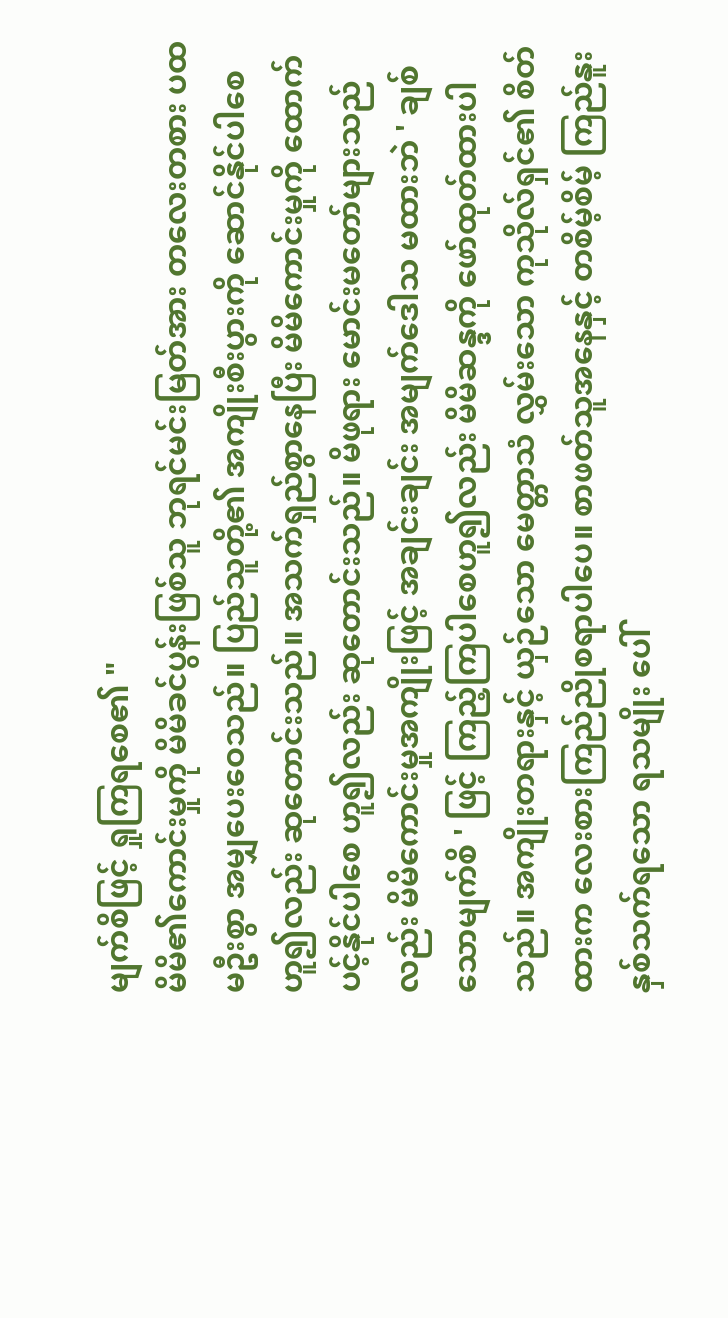မျက်စိဖြင့် ရှုကြရစေ၏ "
မိမိ၏ကောင်းမှုကို မိမိခင်ပွန်းဖြစ်သူ ဘုရင်မင်းမြတ်အား တလေးတစား ပထမဦးစွာ အမျှပေးဝေသည်။ ပြည်သူတို့၏ အကျိုးစီးပွားကို ဆောင်နိုင်ပါစေ ဟူ၍လည်း ဆုတောင်းသည်။ အသက်ရှည်စွာနေပြီး မိမိကောင်းမှုကို ထောက်ပင့်နိုင်ပါစေ ဟူ၍လည်း ဆုတောင်းသည်။ မိဖုရား မောင်းမတော်များသည်လည်း မိမိကောင်းမှုအကျိုးဖြင့် အချင်းချင်း အမျက်ဒေါသ မထားဘဲ ' ချစ်သောမျက်စိ ' ဖြင့် ကြည့်ကြပါစေဟူ၍လည်း မိမိဆန္ဒကို ဖော်ထုတ်ထားပါသည်။ အကျိုးတရားနှင့် ယှဉ်သော မေတ္တာသံ လွှမ်းသော ကုသိုလ်ရှင်၏ စိတ်ထားက လေးစားကြည်ညိုစရာပါပေ။ စာဖတ်သူအနေနှင့် တစိမ့်စိမ့် ကြည်နူးနှစ်သက်ရသော ရသမျိုး ပေါ်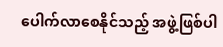ပေါက်လာစေနိုင်သည့် အဖွဲ့ဖြစ်ပါ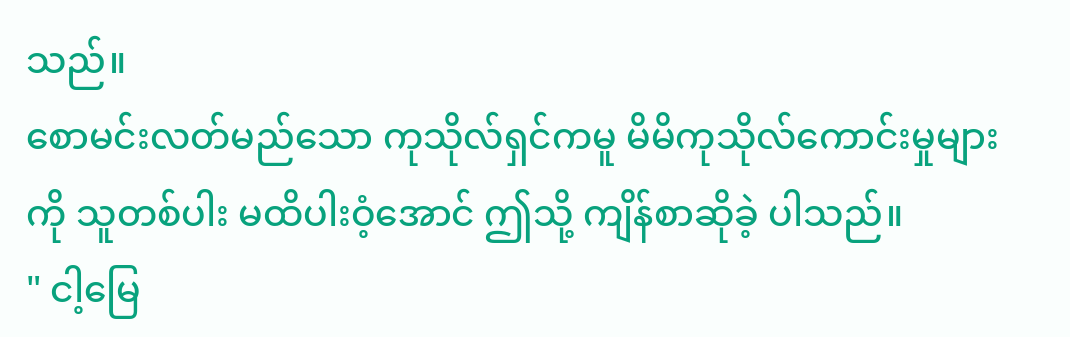သည်။
စောမင်းလတ်မည်သော ကုသိုလ်ရှင်ကမူ မိမိကုသိုလ်ကောင်းမှုများကို သူတစ်ပါး မထိပါးဝံ့အောင် ဤသို့ ကျိန်စာဆိုခဲ့ ပါသည်။
" ငါ့မြေ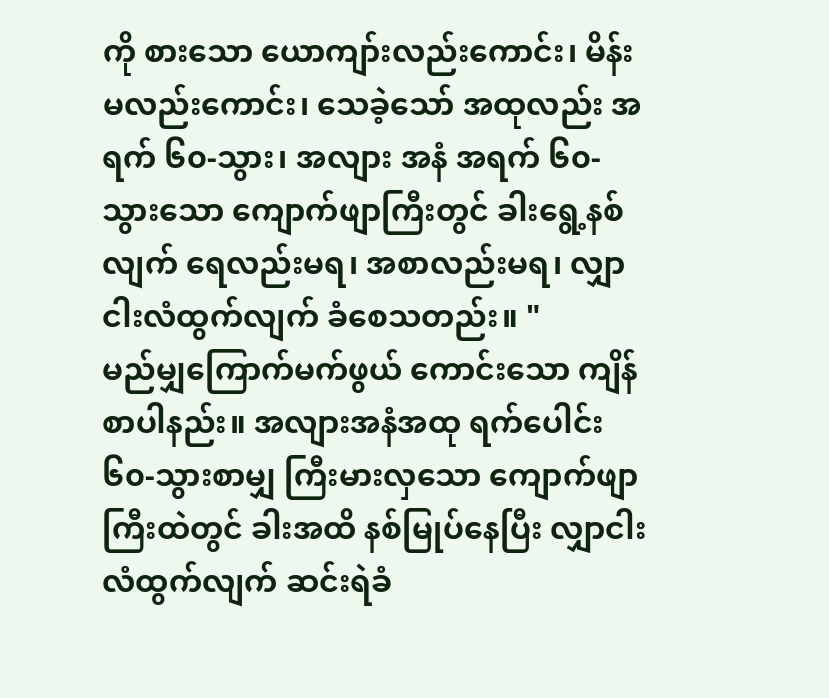ကို စားသော ယောကျာ်းလည်းကောင်း၊ မိန်းမလည်းကောင်း၊ သေခဲ့သော် အထုလည်း အရက် ၆၀-သွား၊ အလျား အနံ အရက် ၆၀-သွားသော ကျောက်ဖျာကြီးတွင် ခါးရွေ့နစ်လျက် ရေလည်းမရ၊ အစာလည်းမရ၊ လျှာငါးလံထွက်လျက် ခံစေသတည်း။ "
မည်မျှကြောက်မက်ဖွယ် ကောင်းသော ကျိန်စာပါနည်း။ အလျားအနံအထု ရက်ပေါင်း ၆၀-သွားစာမျှ ကြီးမားလှသော ကျောက်ဖျာကြီးထဲတွင် ခါးအထိ နစ်မြုပ်နေပြီး လျှာငါးလံထွက်လျက် ဆင်းရဲခံ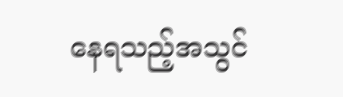နေရသည့်အသွင်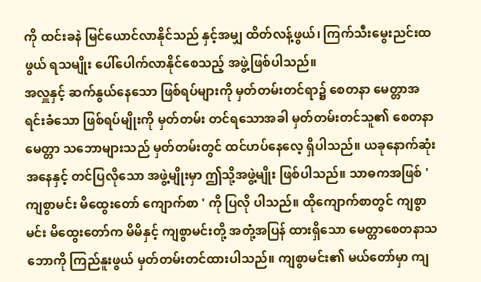ကို ထင်းခနဲ မြင်ယောင်လာနိုင်သည် နှင့်အမျှ ထိတ်လန့်ဖွယ်၊ ကြက်သီးမွေးညင်းထဖွယ် ရသမျိုး ပေါ်ပေါက်လာနိုင်စေသည့် အဖွဲ့ဖြစ်ပါသည်။
အလှူနှင့် ဆက်နွယ်နေသော ဖြစ်ရပ်များကို မှတ်တမ်းတင်ရာ၌ စေတနာ မေတ္တာအရင်းခံသော ဖြစ်ရပ်မျိုးကို မှတ်တမ်း တင်ရသောအခါ မှတ်တမ်းတင်သူ၏ စေတနာမေတ္တာ သဘောများသည် မှတ်တမ်းတွင် ထင်ဟပ်နေလေ့ ရှိပါသည်။ ယခုနောက်ဆုံး အနေနှင့် တင်ပြလိုသော အဖွဲ့မျိုးမှာ ဤသို့အဖွဲ့မျိုး ဖြစ်ပါသည်။ သာဓကအဖြစ် ' ကျစွာမင်း မိထွေးတော် ကျောက်စာ ' ကို ပြလို ပါသည်။ ထိုကျောက်စာတွင် ကျစွာမင်း မိထွေးတော်က မိမိနှင့် ကျစွာမင်းတို့ အတုံ့အပြန် ထားရှိသော မေတ္တာစေတနာသဘောကို ကြည်နူးဖွယ် မှတ်တမ်းတင်ထားပါသည်။ ကျစွာမင်း၏ မယ်တော်မှာ ကျ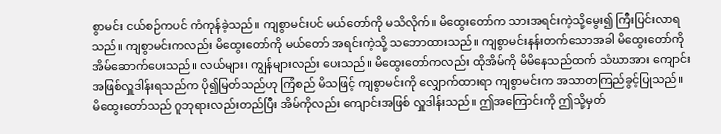စွာမင်း ငယ်စဉ်ကပင် ကံကုန်ခဲ့သည်။ ကျစွာမင်းပင် မယ်တော်ကို မသိလိုက်။ မိထွေးတော်က သားအရင်းကဲ့သို့မွေး၍ ကြီးပြင်းလာရသည်။ ကျစွာမင်းကလည်း မိထွေးတော်ကို မယ်တော် အရင်းကဲ့သို့ သဘောထားသည်။ ကျစွာမင်းနန်းတက်သောအခါ မိထွေးတော်ကို အိမ်ဆောက်ပေးသည်။ လယ်များ၊ ကျွန်များလည်း ပေးသည်။ မိထွေးတော်ကလည်း ထိုအိမ်ကို မိမိနေသည်ထက် သံဃာအား ကျောင်းအဖြစ်လှူဒါန်းရသည်က ပို၍မြတ်သည်ဟု ကြံစည် မိသဖြင့် ကျစွာမင်းကို လျှောက်ထားရာ ကျစွာမင်းက အသာတကြည်ခွင့်ပြုသည်။ မိထွေးတော်သည် ဂူဘုရားလည်းတည်ပြီး အိမ်ကိုလည်း ကျောင်းအဖြစ် လှူဒါန်းသည်။ ဤအကြောင်းကို ဤသို့မှတ်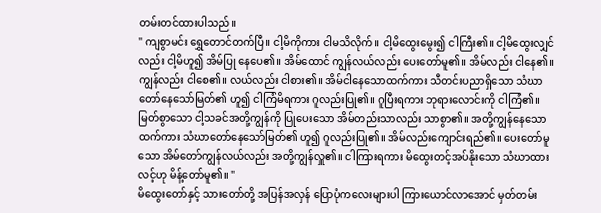တမ်းတင်ထားပါသည်။
" ကျစွာမင်း ရွှေတောင်တက်ပြီ။ ငါ့မိကိုကား ငါမသိလိုက်။ ငါ့မိထွေးမွေး၍ ငါကြီး၏။ ငါ့မိထွေးလျှင်လည်း ငါ့မိဟူ၍ အိမ်ပြု နေပေ၏။ အိမ်ထောင် ကျွန်လယ်လည်း ပေးတော်မူ၏။ အိမ်လည်း ငါနေ၏။ ကျွန်လည်း ငါစေ၏။ လယ်လည်း ငါစား၏။ အိမ်ငါနေသောထက်ကား သီတင်းပညာရှိသော သံဃာတော်နေသော်မြတ်၏ ဟူ၍ ငါကြံမိရကား ဂူလည်းပြု၏။ ဂူပြီးရကား ဘုရားလောင်းကို ငါကြံ၏။ မြတ်စွာသော ငါ့သခင်အတို့ကျွန်ကို ပြုပေးသော အိမ်တည်းသာလည်း သာစွာ၏။ အတို့ကျွန်နေသော ထက်ကား သံဃာတော်နေသော်မြတ်၏ ဟူ၍ ဂူလည်းပြု၏။ အိမ်လည်းကျောင်းရည်၏။ ပေးတော်မူသော အိမ်တော်ကျွန်လယ်လည်း အတို့ကျွန်လှူ၏။ ငါကြားရကား မိထွေးတင့်အပ်နိုးသော သံဃာထားလင့်ဟု မိန့်တော်မူ၏။ "
မိထွေးတော်နှင့် သားတော်တို့ အပြန်အလှန် ပြောပုံကလေးများပါ ကြားယောင်လာအောင် မှတ်တမ်း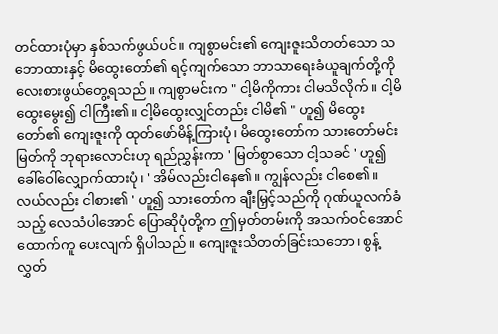တင်ထားပုံမှာ နှစ်သက်ဖွယ်ပင်။ ကျစွာမင်း၏ ကျေးဇူးသိတတ်သော သဘောထားနှင့် မိထွေးတော်၏ ရင့်ကျက်သော ဘာသာရေးခံယူချက်တို့ကို လေးစားဖွယ်တွေ့ရသည်။ ကျစွာမင်းက " ငါ့မိကိုကား ငါမသိလိုက်။ ငါ့မိထွေးမွေး၍ ငါကြီး၏။ ငါ့မိထွေးလျှင်တည်း ငါမိ၏ " ဟူ၍ မိထွေးတော်၏ ကျေးဇူးကို ထုတ်ဖော်မိန့်ကြားပုံ၊ မိထွေးတော်က သားတော်မင်းမြတ်ကို ဘုရားလောင်းဟု ရည်ညွှန်းကာ ' မြတ်စွာသော ငါ့သခင် ' ဟူ၍ ခေါ်ဝေါ်လျှောက်ထားပုံ၊ ' အိမ်လည်းငါနေ၏။ ကျွန်လည်း ငါစေ၏။ လယ်လည်း ငါစား၏ ' ဟူ၍ သားတော်က ချီးမြှင့်သည်ကို ဂုဏ်ယူလက်ခံသည့် လေသံပါအောင် ပြောဆိုပုံတို့က ဤမှတ်တမ်းကို အသက်ဝင်အောင် ထောက်ကူ ပေးလျက် ရှိပါသည်။ ကျေးဇူးသိတတ်ခြင်းသဘော၊ စွန့်လွှတ်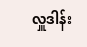လှူဒါန်း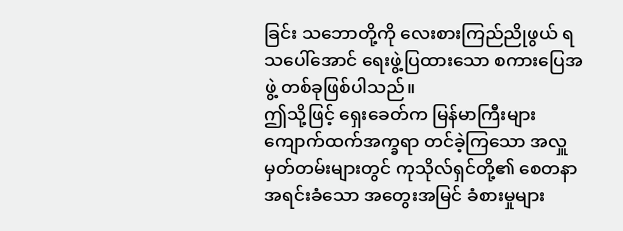ခြင်း သဘောတို့ကို လေးစားကြည်ညိုဖွယ် ရသပေါ်အောင် ရေးဖွဲ့ပြထားသော စကားပြေအဖွဲ့ တစ်ခုဖြစ်ပါသည်။
ဤသို့ဖြင့် ရှေးခေတ်က မြန်မာကြီးများ ကျောက်ထက်အက္ခရာ တင်ခဲ့ကြသော အလှူမှတ်တမ်းများတွင် ကုသိုလ်ရှင်တို့၏ စေတနာအရင်းခံသော အတွေးအမြင် ခံစားမှုများ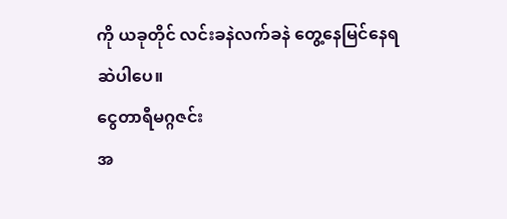ကို ယခုတိုင် လင်းခနဲလက်ခနဲ တွေ့နေမြင်နေရဆဲပါပေ။
ငွေတာရီမဂ္ဂဇင်း
အ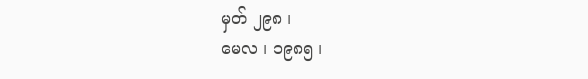မှတ် ၂၉၈ ၊
မေလ ၊ ၁၉၈၅ ၊